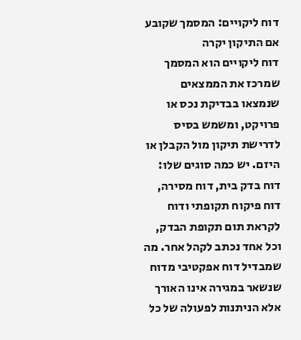דוח ליקויים: המסמך שקובע אם התיקון יקרה
דוח ליקויים הוא המסמך שמרכז את הממצאים שנמצאו בבדיקת נכס או פרויקט, ומשמש בסיס לדרישת תיקון מול הקבלן או היזם. יש כמה סוגים שלו: דוח בדק בית, דוח מסירה, דוח פיקוח תקופתי ודוח לקראת תום תקופת הבדק, וכל אחד נכתב לקהל אחר. מה שמבדיל דוח אפקטיבי מדוח שנשאר במגירה אינו האורך אלא הניתנות לפעולה של כל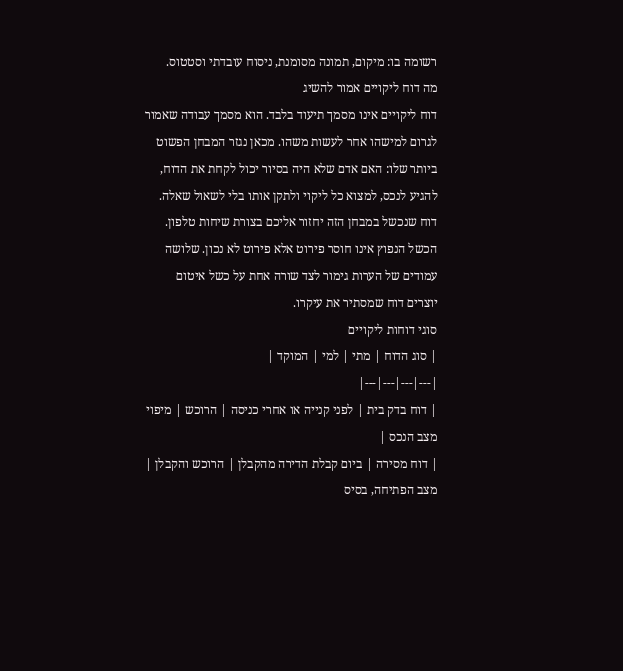רשומה בו: מיקום, תמונה מסומנת, ניסוח עובדתי וסטטוס.
מה דוח ליקויים אמור להשיג
דוח ליקויים אינו מסמך תיעוד בלבד. הוא מסמך עבודה שאמור לגרום למישהו אחר לעשות משהו. מכאן נגזר המבחן הפשוט ביותר שלו: האם אדם שלא היה בסיור יכול לקחת את הדוח, להגיע לנכס, למצוא כל ליקוי ולתקן אותו בלי לשאול שאלה. דוח שנכשל במבחן הזה יחזור אליכם בצורת שיחות טלפון.
הכשל הנפוץ אינו חוסר פירוט אלא פירוט לא נכון. שלושה עמודים של הערות גימור לצד שורה אחת על כשל איטום יוצרים דוח שמסתיר את עיקרו.
סוגי דוחות ליקויים
| סוג הדוח | מתי | למי | המוקד |
|---|---|---|---|
| דוח בדק בית | לפני קנייה או אחרי כניסה | הרוכש | מיפוי מצב הנכס |
| דוח מסירה | ביום קבלת הדירה מהקבלן | הרוכש והקבלן | מצב הפתיחה, בסיס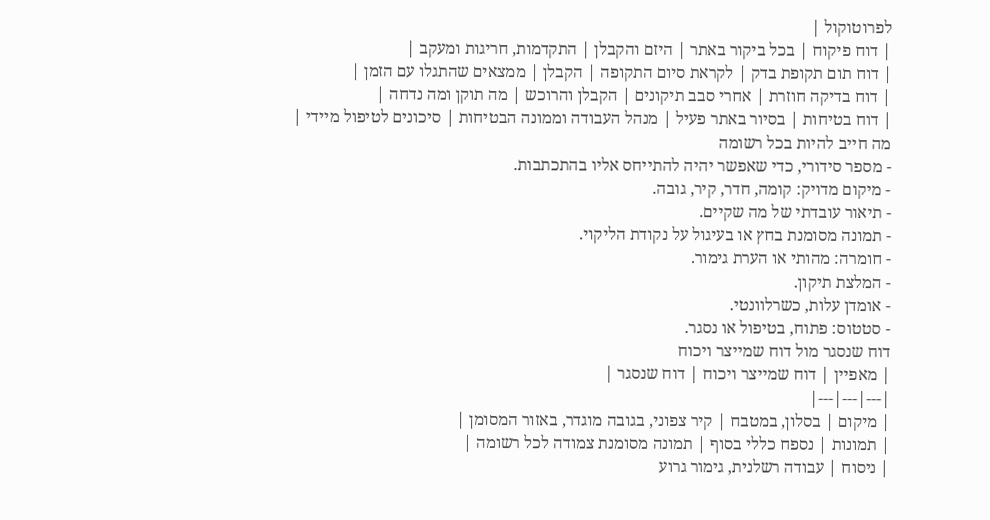לפרוטוקול |
| דוח פיקוח | בכל ביקור באתר | היזם והקבלן | התקדמות, חריגות ומעקב |
| דוח תום תקופת בדק | לקראת סיום התקופה | הקבלן | ממצאים שהתגלו עם הזמן |
| דוח בדיקה חוזרת | אחרי סבב תיקונים | הקבלן והרוכש | מה תוקן ומה נדחה |
| דוח בטיחות | בסיור באתר פעיל | מנהל העבודה וממונה הבטיחות | סיכונים לטיפול מיידי |
מה חייב להיות בכל רשומה
- מספר סידורי, כדי שאפשר יהיה להתייחס אליו בהתכתבות.
- מיקום מדויק: קומה, חדר, קיר, גובה.
- תיאור עובדתי של מה שקיים.
- תמונה מסומנת בחץ או בעיגול על נקודת הליקוי.
- חומרה: מהותי או הערת גימור.
- המלצת תיקון.
- אומדן עלות, כשרלוונטי.
- סטטוס: פתוח, בטיפול או נסגר.
דוח שנסגר מול דוח שמייצר ויכוח
| מאפיין | דוח שמייצר ויכוח | דוח שנסגר |
|---|---|---|
| מיקום | בסלון, במטבח | קיר צפוני, בגובה מוגדר, באזור המסומן |
| תמונות | נספח כללי בסוף | תמונה מסומנת צמודה לכל רשומה |
| ניסוח | עבודה רשלנית, גימור גרוע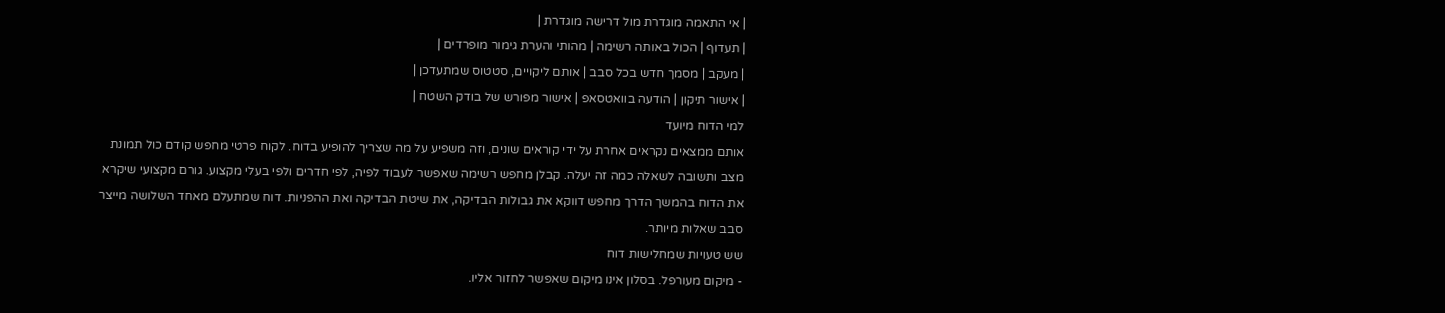| אי התאמה מוגדרת מול דרישה מוגדרת |
| תעדוף | הכול באותה רשימה | מהותי והערת גימור מופרדים |
| מעקב | מסמך חדש בכל סבב | אותם ליקויים, סטטוס שמתעדכן |
| אישור תיקון | הודעה בוואטסאפ | אישור מפורש של בודק השטח |
למי הדוח מיועד
אותם ממצאים נקראים אחרת על ידי קוראים שונים, וזה משפיע על מה שצריך להופיע בדוח. לקוח פרטי מחפש קודם כול תמונת מצב ותשובה לשאלה כמה זה יעלה. קבלן מחפש רשימה שאפשר לעבוד לפיה, לפי חדרים ולפי בעלי מקצוע. גורם מקצועי שיקרא את הדוח בהמשך הדרך מחפש דווקא את גבולות הבדיקה, את שיטת הבדיקה ואת ההפניות. דוח שמתעלם מאחד השלושה מייצר סבב שאלות מיותר.
שש טעויות שמחלישות דוח
- מיקום מעורפל. בסלון אינו מיקום שאפשר לחזור אליו.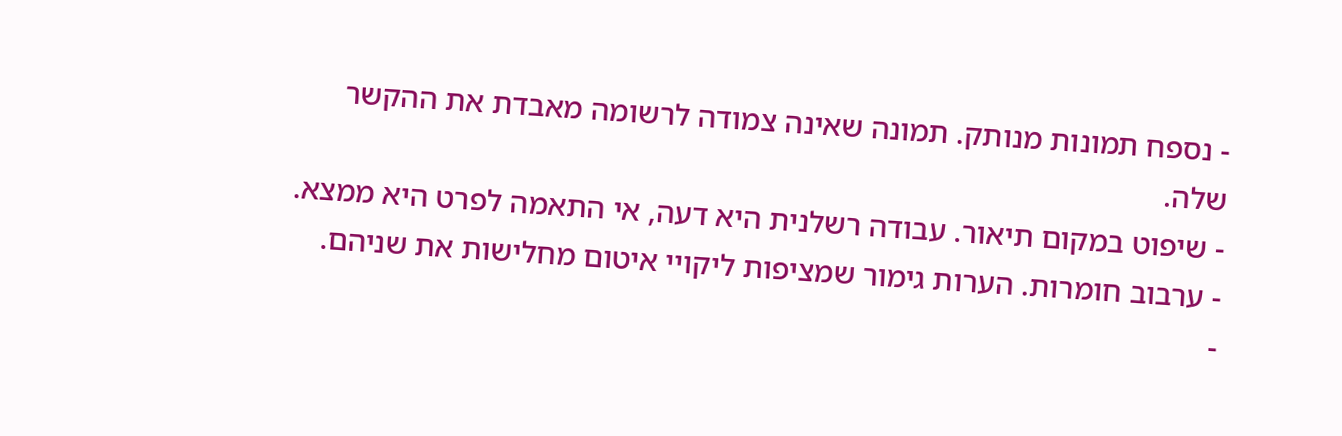- נספח תמונות מנותק. תמונה שאינה צמודה לרשומה מאבדת את ההקשר שלה.
- שיפוט במקום תיאור. עבודה רשלנית היא דעה, אי התאמה לפרט היא ממצא.
- ערבוב חומרות. הערות גימור שמציפות ליקויי איטום מחלישות את שניהם.
-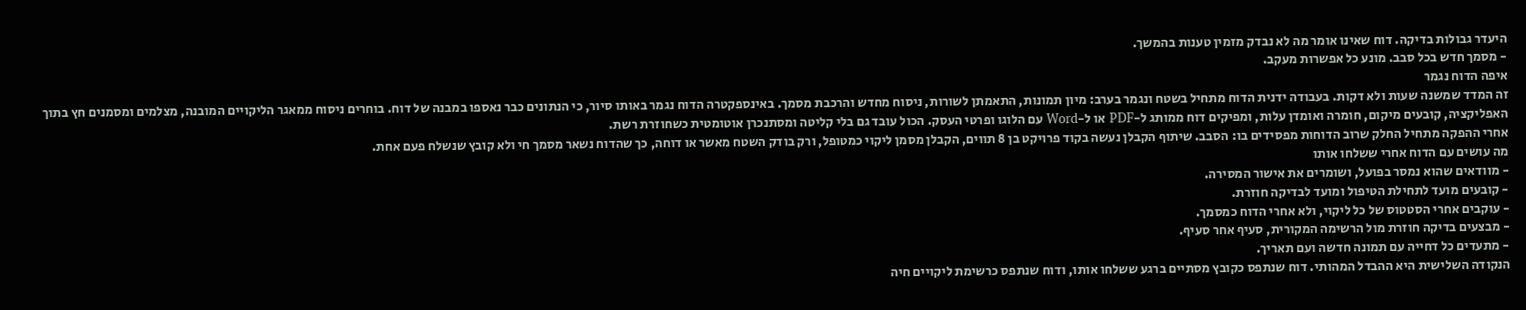היעדר גבולות בדיקה. דוח שאינו אומר מה לא נבדק מזמין טענות בהמשך.
- מסמך חדש בכל סבב. מונע כל אפשרות מעקב.
איפה הדוח נגמר
זה המדד שמשנה שעות ולא דקות. בעבודה ידנית הדוח מתחיל בשטח ונגמר בערב: מיון תמונות, התאמתן לשורות, ניסוח מחדש והרכבת מסמך. באינספקטרה הדוח נגמר באותו סיור, כי הנתונים כבר נאספו במבנה של דוח. בוחרים ניסוח ממאגר הליקויים המובנה, מצלמים ומסמנים חץ בתוך האפליקציה, קובעים מיקום, חומרה ואומדן עלות, ומפיקים דוח ממותג ל-PDF או ל-Word עם הלוגו ופרטי העסק. הכול עובד גם בלי קליטה ומסתנכרן אוטומטית כשחוזרת רשת.
אחרי ההפקה מתחיל החלק שרוב הדוחות מפסידים בו: הסבב. שיתוף הקבלן נעשה בקוד פרויקט בן 8 תווים, הקבלן מסמן ליקוי כמטופל, ורק בודק השטח מאשר או דוחה, כך שהדוח נשאר מסמך חי ולא קובץ שנשלח פעם אחת.
מה עושים עם הדוח אחרי ששלחו אותו
- מוודאים שהוא נמסר בפועל, ושומרים את אישור המסירה.
- קובעים מועד לתחילת הטיפול ומועד לבדיקה חוזרת.
- עוקבים אחרי הסטטוס של כל ליקוי, ולא אחרי הדוח כמסמך.
- מבצעים בדיקה חוזרת מול הרשימה המקורית, סעיף אחר סעיף.
- מתעדים כל דחייה עם תמונה חדשה ועם תאריך.
הנקודה השלישית היא ההבדל המהותי. דוח שנתפס כקובץ מסתיים ברגע ששלחו אותו, ודוח שנתפס כרשימת ליקויים חיה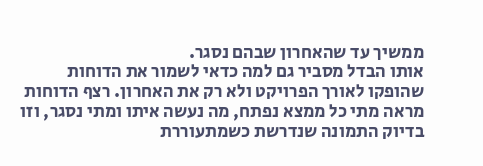ממשיך עד שהאחרון שבהם נסגר.
אותו הבדל מסביר גם למה כדאי לשמור את הדוחות שהופקו לאורך הפרויקט ולא רק את האחרון. רצף הדוחות מראה מתי כל ממצא נפתח, מה נעשה איתו ומתי נסגר, וזו בדיוק התמונה שנדרשת כשמתעוררת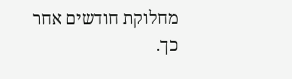מחלוקת חודשים אחר כך.